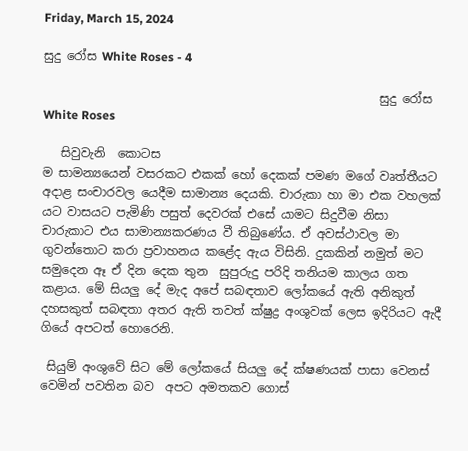Friday, March 15, 2024

සුදු රෝස White Roses - 4

                                                        සුදු රෝස White Roses

   සිවුවැනි  කොටස                                                                                                                                       ම සාමන්‍යයෙන් වසරකට එකක් හෝ දෙකක් පමණ මගේ වෘත්තීයට අදාළ සංචාරවල යෙදීම සාමාන්‍ය දෙයකි. චාරුකා හා මා එක වහලක් යට වාසයට පැමිණි පසුත් දෙවරක් එසේ යාමට සිදුවීම නිසා චාරුකාට එය සාමාන්‍යකරණය වී තිබුණේය. ඒ අවස්ථාවල මා ගුවන්තොට කරා ප්‍රවාහනය කළේද ඇය විසිනි. දුකකින් නමුත් මට සමුදෙන ඈ ඒ දින දෙක තුන  සුපුරුදු පරිදි තනියම කාලය ගත කළාය. මේ සියලු දේ මැද අපේ සබඳතාව ලෝකයේ ඇති අනිකුත් දහසකුත් සබඳතා අතර ඇති තවත් ක්ෂුද්‍ර අංශුවක් ලෙස ඉදිරියට ඇදී ගියේ අපටත් හොරෙනි.

 සියුම් අංශුවේ සිට මේ ලෝකයේ සියලු දේ ක්ෂණයක් පාසා වෙනස් වෙමින් පවතින බව  අපට අමතකව ගොස්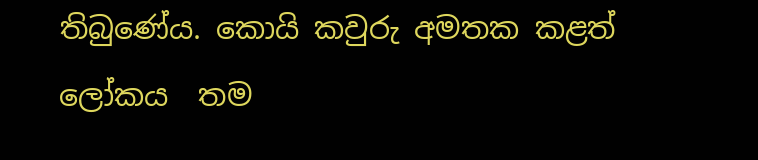තිබුණේය. කොයි කවුරු අමතක කළත්  ලෝකය  තම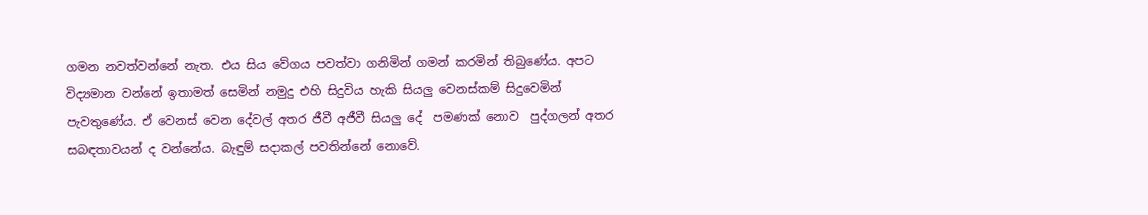ගමන නවත්වන්නේ නැත. එය සිය වේගය පවත්වා ගනිමින් ගමන් කරමින් තිබුණේය. අපට විද්‍යමාන වන්නේ ඉතාමත් සෙමින් නමුදු එහි සිදුවිය හැකි සියලු වෙනස්කම් සිදුවෙමින් පැවතුණේය. ඒ වෙනස් වෙන දේවල් අතර ජීවී අජීවී සියලු දේ  පමණක් නොව  පුද්ගලන් අතර සබඳතාවයන් ද වන්නේය. බැඳුම් සදාකල් පවතින්නේ නොවේ.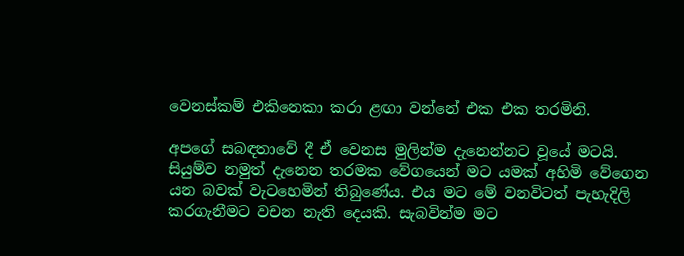වෙනස්කම් එකිනෙකා කරා ළඟා වන්නේ එක එක තරමිනි.

අපගේ සබඳතාවේ දී ඒ වෙනස මුලින්ම දැනෙන්නට වූයේ මටයි.  සියුම්ව නමුත් දැනෙන තරමක වේගයෙන් මට යමක් අහිමි වේගෙන යන බවක් වැටහෙමින් තිබුණේය. එය මට මේ වනවිටත් පැහැදිලි කරගැනීමට වචන නැති දෙයකි. සැබවින්ම මට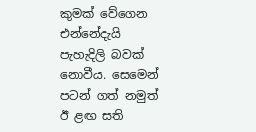කුමක් වේගෙන එන්නේදැයි පැහැදිලි බවක් නොවීය. සෙමෙන් පටන් ගත් නමුත් ඊ ළඟ සති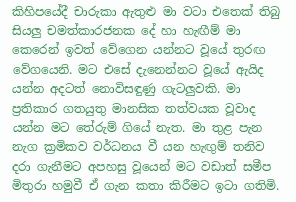කිහිපයේදී චාරුකා ඇතුළු මා වටා එතෙක් තිබු සියලු චමත්කාරජනක දේ හා හැඟීම් මා කෙරෙන් ඉවත් වේගෙන යන්නට වූයේ තුරඟ වේගයෙනි. මට එසේ දැනෙන්නට වූයේ ඇයිද යන්න අදටත් නොවිසඳුණු ගැටලුවකි. මා ප්‍රතිකාර ගතයුතු මානසික තත්වයක වූවාද යන්න මට තේරුම් ගියේ නැත. මා තුළ පැන නැග ක්‍රමිකව වර්ධනය වී යන හැඟුම් තනිව දරා ගැනීමට අපහසු වූයෙන් මට වඩාත් සමීප මිතුරා හමුවී ඒ ගැන කතා කිරීමට ඉටා ගතිමි.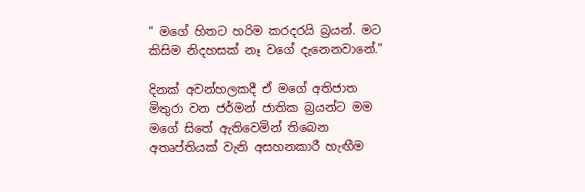" මගේ හිතට හරිම කරදරයි බ්‍රයන්. මට කිසිම නිදහසක් නෑ වගේ දැනෙනවානේ."

දිනක් අවන්හලකදී ඒ මගේ අතිජාත මිතුරා වන ජර්මන් ජාතික බ්‍රයන්ට මම මගේ සිතේ ඇතිවෙමින් තිබෙන අතෘප්තියක් වැනි අසහනකාරී හැඟීම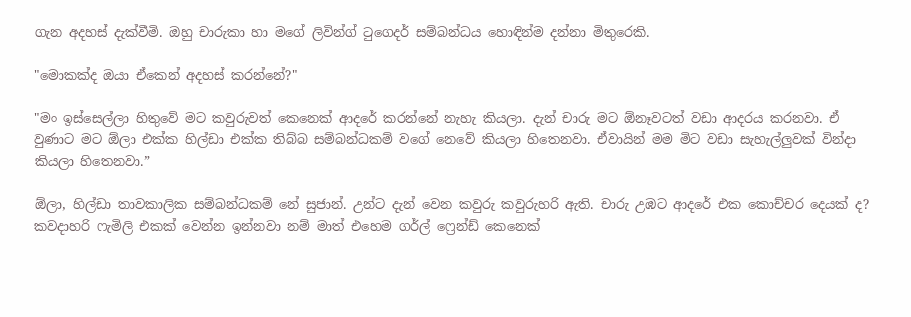ගැන අදහස් දැක්වීමි. ඔහු චාරුකා හා මගේ ලිවින්ග් ටුගෙදර් සම්බන්ධය හොඳින්ම දන්නා මිතුරෙකි.

"මොකක්ද ඔයා ඒකෙන් අදහස් කරන්නේ?"

"මං ඉස්සෙල්ලා හිතුවේ මට කවුරුවත් කෙනෙක් ආදරේ කරන්නේ නැහැ කියලා. දැන් චාරු මට ඕනෑවටත් වඩා ආදරය කරනවා. ඒ වුණාට මට ඕලා එක්ක හිල්ඩා එක්ක තිබ්බ සම්බන්ධකම් වගේ නෙවේ කියලා හිතෙනවා. ඒවායින් මම මිට වඩා සැහැල්ලුවක් වින්දා කියලා හිතෙනවා.”

ඕලා, හිල්ඩා තාවකාලික සම්බන්ධකම් නේ සුජාන්. උන්ට දැන් වෙන කවුරු කවුරුහරි ඇති. චාරු උඹට ආදරේ එක කොච්චර දෙයක් ද? කවදාහරි ෆැමිලි එකක් වෙන්න ඉන්නවා නම් මාත් එහෙම ගර්ල් ෆ්‍රෙන්ඩ් කෙනෙක්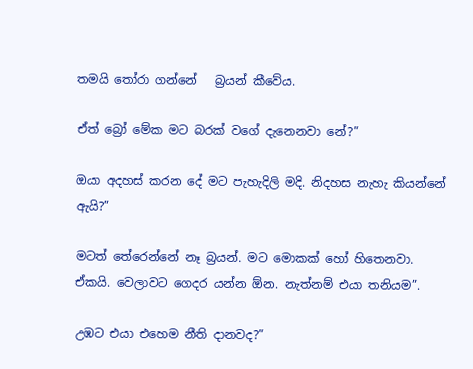තමයි තෝරා ගන්නේ   බ්‍රයන් කීවේය.

ඒත් බ්‍රෝ මේක මට බරක් වගේ දැනෙනවා නේ?”

ඔයා අදහස් කරන දේ මට පැහැදිලි මදි. නිදහස නැහැ කියන්නේ ඇයි?”

මටත් තේරෙන්නේ නෑ බ්‍රයන්. මට මොකක් හෝ හිතෙනවා. ඒකයි. වෙලාවට ගෙදර යන්න ඕන. නැත්නම් එයා තනියම”.

උඹට එයා එහෙම නීති දානවද?”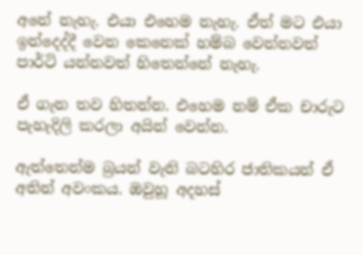අනේ නැහැ. එයා එහෙම නැහැ. ඒත් මට එයා ඉන්දෙද්දී වෙන කෙනෙක් හම්බ වෙන්නවත් පාර්ටි යන්නවත් හිතෙන්නේ නැහැ.

ඒ ගැන තව හිතන්න. එහෙම නම් ඒක චාරුට පැහැදිලි කරලා අයින් වෙන්න.

ඇත්තෙන්ම බ්‍රයන් වැනි බටහිර ජාතිකයන් ඒ අතින් අවංකය. ඔවුහූ අදහස්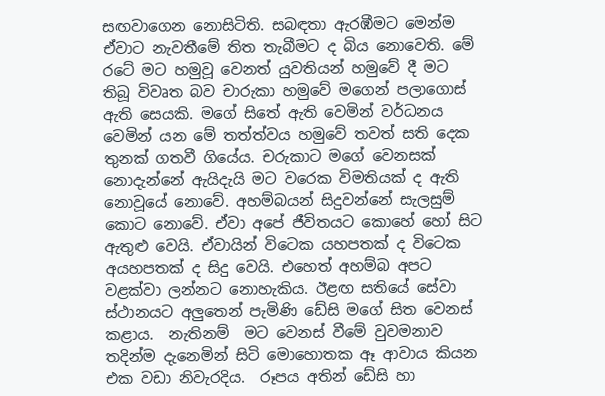සඟවාගෙන නොසිටිති. සබඳතා ඇරඹීමට මෙන්ම ඒවාට නැවතීමේ තිත තැබීමට ද බිය නොවෙති. මේ රටේ මට හමුවූ වෙනත් යුවතියන් හමුවේ දී මට තිබූ විවෘත බව චාරුකා හමුවේ මගෙන් පලාගොස් ඇති සෙයකි. මගේ සිතේ ඇති වෙමින් වර්ධනය වෙමින් යන මේ තත්ත්වය හමුවේ තවත් සති දෙක තුනක් ගතවී ගියේය. චරුකාට මගේ වෙනසක් නොදැන්නේ ඇයිදැයි මට වරෙක විමතියක් ද ඇති නොවූයේ නොවේ. අහම්බයන් සිදුවන්නේ සැලසුම් කොට නොවේ. ඒවා අපේ ජීවිතයට කොහේ හෝ සිට ඇතුළු වෙයි. ඒවායින් විටෙක යහපතක් ද විටෙක අයහපතක් ද සිදු වෙයි. එහෙත් අහම්බ අපට වළක්වා ලන්නට නොහැකිය. ඊළඟ සතියේ සේවා ස්ථානයට අලුතෙන් පැමිණි ඩේසි මගේ සිත වෙනස් කළාය.  නැතිනම්  මට වෙනස් වීමේ වුවමනාව තදින්ම දැනෙමින් සිටි මොහොතක ඈ ආවාය කියන එක වඩා නිවැරදිය.  රූපය අතින් ඩේසි හා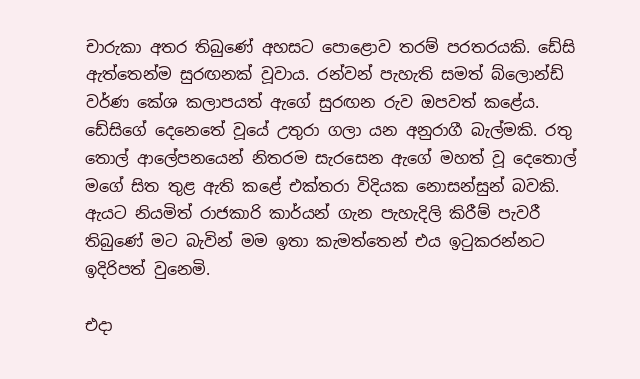චාරුකා අතර තිබුණේ අහසට පොළොව තරම් පරතරයකි. ඩේසි ඇත්තෙන්ම සුරඟනක් වූවාය. රන්වන් පැහැති සමත් බ්ලොන්ඩ් වර්ණ කේශ කලාපයත් ඇගේ සුරඟන රුව ඔපවත් කළේය. ඩේසිගේ දෙනෙතේ වූයේ උතුරා ගලා යන අනුරාගී බැල්මකි. රතු තොල් ආලේපනයෙන් නිතරම සැරසෙන ඇගේ මහත් වූ දෙතොල් මගේ සිත තුළ ඇති කළේ එක්තරා විදියක නොසන්සුන් බවකි. ඇයට නියමිත් රාජකාරි කාර්යන් ගැන පැහැදිලි කිරීම් පැවරී තිබුණේ මට බැවින් මම ඉතා කැමත්තෙන් එය ඉටුකරන්නට ඉදිරිපත් වුනෙමි.

එදා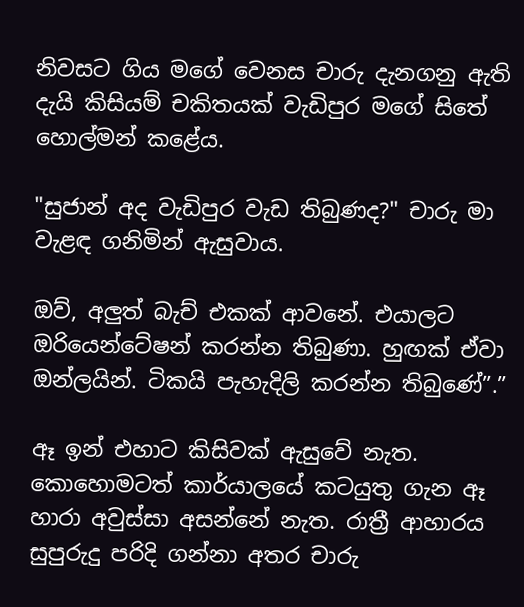නිවසට ගිය මගේ වෙනස චාරු දැනගනු ඇති දැයි කිසියම් චකිතයක් වැඩිපුර මගේ සිතේ හොල්මන් කළේය.

"සුජාන් අද වැඩිපුර වැඩ තිබුණද?" චාරු මා වැළඳ ගනිමින් ඇසුවාය.

ඔව්, අලුත් බැච් එකක් ආවනේ. එයාලට ඔරියෙන්ටේෂන් කරන්න තිබුණා. හුඟක් ඒවා ඔන්ලයින්. ටිකයි පැහැදිලි කරන්න තිබුණේ”.”

ඈ ඉන් එහාට කිසිවක් ඇසුවේ නැත. කොහොමටත් කාර්යාලයේ කටයුතු ගැන ඈ හාරා අවුස්සා අසන්නේ නැත. රාත්‍රී ආහාරය සුපුරුදු පරිදි ගන්නා අතර චාරු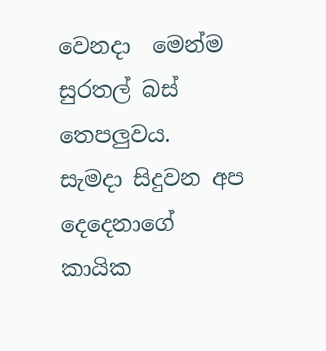වෙනදා  මෙන්ම සුරතල් බස් තෙපලුවය.  සැමදා සිදුවන අප දෙදෙනාගේ කායික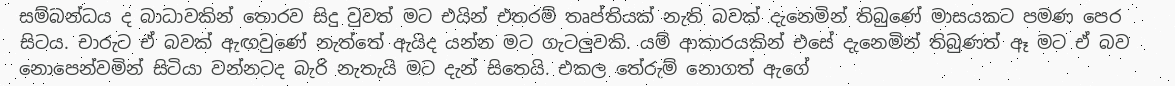සම්බන්ධය ද බාධාවකින් තොරව සිදු වුවත් මට එයින් එතරම් තෘප්තියක් නැති බවක් දැනෙමින් තිබුණේ මාසයකට පමණ පෙර සිටය. චාරුට ඒ බවක් ඇඟවුණේ නැත්තේ ඇයිද යන්න මට ගැටලුවකි. යම් ආකාරයකින් එසේ දැනෙමින් තිබුණත් ඈ මට ඒ බව නොපෙන්වමින් සිටියා වන්නටද බැරි නැතැයි මට දැන් සිතෙයි. එකල තේරුම් නොගත් ඇගේ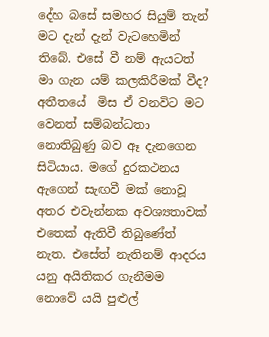දේහ බසේ සමහර සියුම් තැන් මට දැන් දැන් වැටහෙමින් තිබේ. එසේ වී නම් ඇයටත් මා ගැන යම් කලකිරීමක් වීද? අතීතයේ  මිස ඒ වනවිට මට වෙනත් සම්බන්ධතා නොතිබුණු බව ඈ දැනගෙන සිටියාය. මගේ දුරකථනය ඇගෙන් සැඟවී මක් නොවූ අතර එවැන්නක අවශ්‍යතාවක් එතෙක් ඇතිවී තිබුණේත් නැත. එසේත් නැතිනම් ආදරය යනු අයිතිකර ගැනීමම නොවේ යයි පුළුල්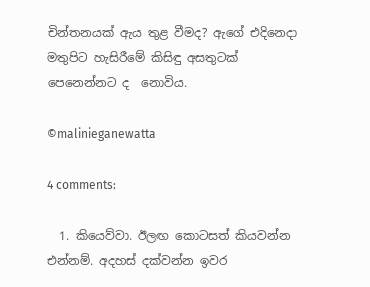චින්තනයක් ඇය තුළ වීමද? ඇගේ එදිනෙදා මතුපිට හැසිරීමේ කිසිඳු අසතුටක් පෙනෙන්නට ද  නොවිය.

©malinieganewatta

4 comments:

  1. කියෙව්වා. ඊලඟ කොටසත් කියවන්න එන්නම්. අදහස් දක්වන්න ඉවර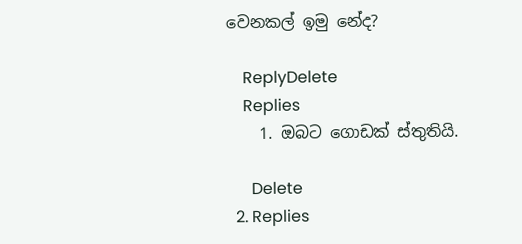වෙනකල් ඉමු නේද?

    ReplyDelete
    Replies
    1. ඔබට ගොඩක් ස්තුතියි.

      Delete
  2. Replies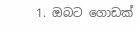1. ඔබට ගොඩක්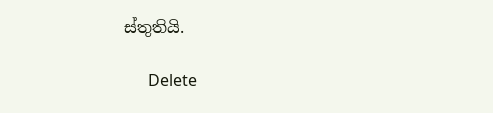ස්තුතියි.

      Delete